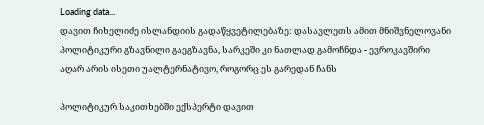Loading data...
დავით ჩიხელიძე ისლანდიის გადაწყვეტილებაზე: დასავლეთს ამით მნიშვნელოვანი პოლიტიკური გზავნილი გაეგზავნა, სარკეში კი ნათლად გამოჩნდა - ევროკავშირი აღარ არის ისეთი უალტერნატივო, როგორც ეს გარედან ჩანს

პოლიტიკურ საკითხებში ექსპერტი დავით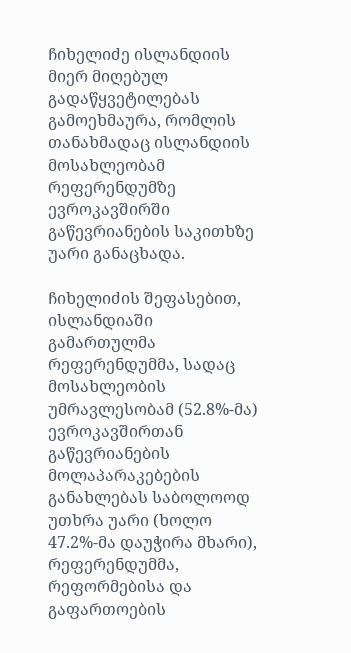ჩიხელიძე ისლანდიის მიერ მიღებულ გადაწყვეტილებას გამოეხმაურა, რომლის თანახმადაც ისლანდიის მოსახლეობამ რეფერენდუმზე ევროკავშირში გაწევრიანების საკითხზე უარი განაცხადა.

ჩიხელიძის შეფასებით, ისლანდიაში გამართულმა რეფერენდუმმა, სადაც მოსახლეობის უმრავლესობამ (52.8%-მა) ევროკავშირთან გაწევრიანების მოლაპარაკებების განახლებას საბოლოოდ უთხრა უარი (ხოლო 47.2%-მა დაუჭირა მხარი), რეფერენდუმმა, რეფორმებისა და გაფართოების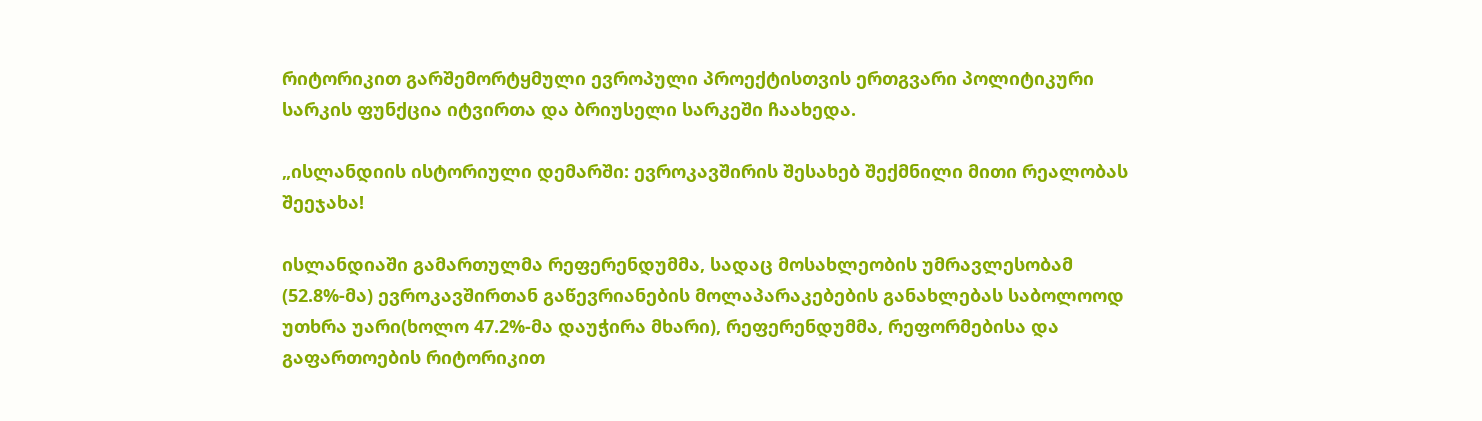რიტორიკით გარშემორტყმული ევროპული პროექტისთვის ერთგვარი პოლიტიკური სარკის ფუნქცია იტვირთა და ბრიუსელი სარკეში ჩაახედა.

„ისლანდიის ისტორიული დემარში: ევროკავშირის შესახებ შექმნილი მითი რეალობას შეეჯახა!

ისლანდიაში გამართულმა რეფერენდუმმა, სადაც მოსახლეობის უმრავლესობამ (52.8%-მა) ევროკავშირთან გაწევრიანების მოლაპარაკებების განახლებას საბოლოოდ უთხრა უარი(ხოლო 47.2%-მა დაუჭირა მხარი), რეფერენდუმმა, რეფორმებისა და გაფართოების რიტორიკით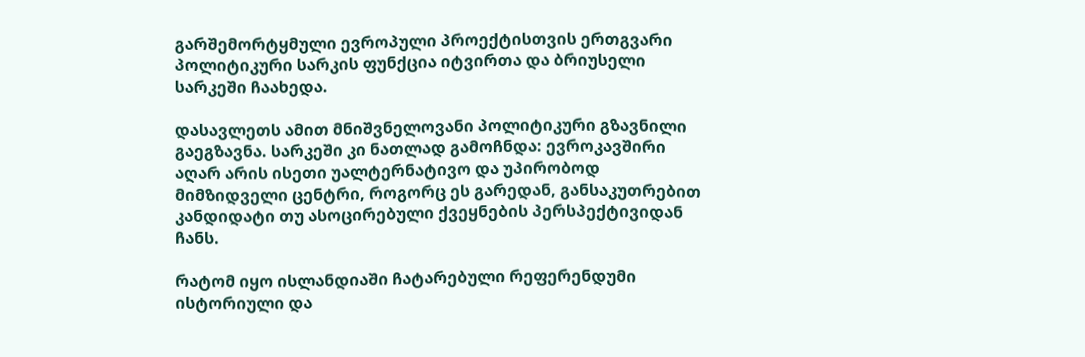გარშემორტყმული ევროპული პროექტისთვის ერთგვარი პოლიტიკური სარკის ფუნქცია იტვირთა და ბრიუსელი სარკეში ჩაახედა.

დასავლეთს ამით მნიშვნელოვანი პოლიტიკური გზავნილი გაეგზავნა. სარკეში კი ნათლად გამოჩნდა: ევროკავშირი აღარ არის ისეთი უალტერნატივო და უპირობოდ მიმზიდველი ცენტრი, როგორც ეს გარედან, განსაკუთრებით კანდიდატი თუ ასოცირებული ქვეყნების პერსპექტივიდან ჩანს.

რატომ იყო ისლანდიაში ჩატარებული რეფერენდუმი ისტორიული და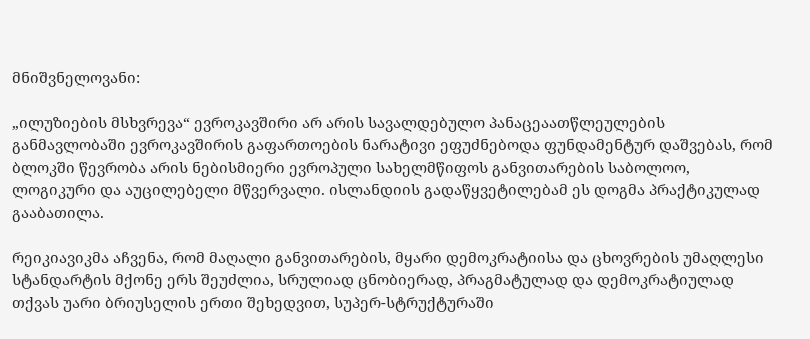მნიშვნელოვანი:

„ილუზიების მსხვრევა“ ევროკავშირი არ არის სავალდებულო პანაცეაათწლეულების განმავლობაში ევროკავშირის გაფართოების ნარატივი ეფუძნებოდა ფუნდამენტურ დაშვებას, რომ ბლოკში წევრობა არის ნებისმიერი ევროპული სახელმწიფოს განვითარების საბოლოო, ლოგიკური და აუცილებელი მწვერვალი. ისლანდიის გადაწყვეტილებამ ეს დოგმა პრაქტიკულად გააბათილა.

რეიკიავიკმა აჩვენა, რომ მაღალი განვითარების, მყარი დემოკრატიისა და ცხოვრების უმაღლესი სტანდარტის მქონე ერს შეუძლია, სრულიად ცნობიერად, პრაგმატულად და დემოკრატიულად თქვას უარი ბრიუსელის ერთი შეხედვით, სუპერ-სტრუქტურაში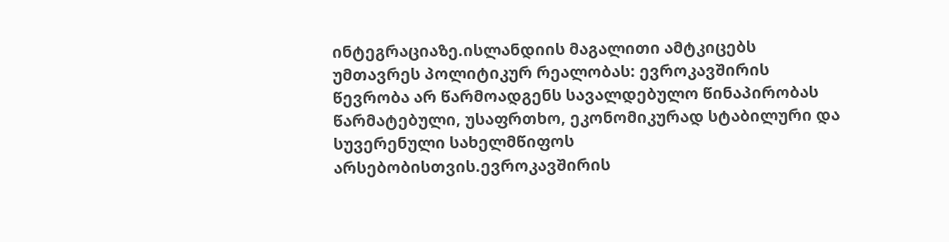ინტეგრაციაზე.ისლანდიის მაგალითი ამტკიცებს უმთავრეს პოლიტიკურ რეალობას: ევროკავშირის წევრობა არ წარმოადგენს სავალდებულო წინაპირობას წარმატებული, უსაფრთხო, ეკონომიკურად სტაბილური და სუვერენული სახელმწიფოს არსებობისთვის.ევროკავშირის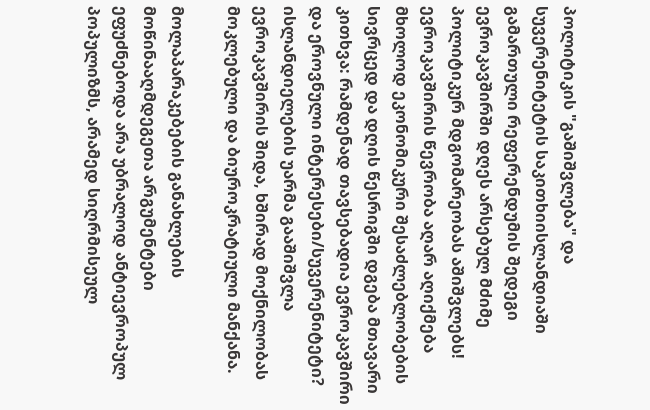პოლიტიკის "გაშიშვლება" და სუვერენიტეტის საკითხიისლანდიაში გამართული რეფერენდუმის შედეგი ევროკავშირში დღეს არსებულ მძიმე პოლიტიკურ მდგომარეობას აშიშვლებს! ევროკავშირის წევრობა აღარ აღიქმება მხოლოდ ეკონომიკური შესაძლებლობების სივრცედ და დღის წესრიგში დგება მთავარი კითხვა: რამდენად თავსებადია ევროკავშირი და ეროვნული ინტერესები/სუვერენიტეტი? ისლანდიელების უარმა გააშიშვლა ევროკავშირის შიდა, ხშირად მოქნილობას მოკლებული და ბიუროკრატიული მანქანა.

მოლაპარაკებების განახლების მოწინააღმდეგეთა არგუმენტები ეფუძნებოდა არა უბრალოდ ანტიევროპულ პოპულიზმს, არამედ სიღრმისეულ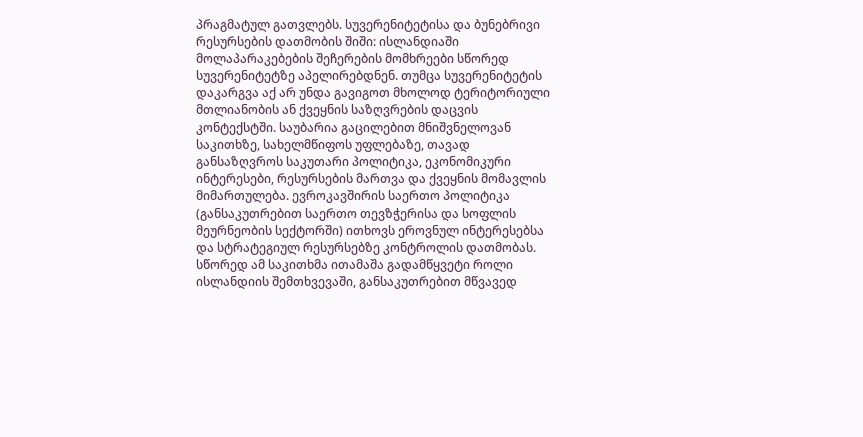პრაგმატულ გათვლებს. სუვერენიტეტისა და ბუნებრივი რესურსების დათმობის შიში: ისლანდიაში მოლაპარაკებების შეჩერების მომხრეები სწორედ სუვერენიტეტზე აპელირებდნენ. თუმცა სუვერენიტეტის დაკარგვა აქ არ უნდა გავიგოთ მხოლოდ ტერიტორიული მთლიანობის ან ქვეყნის საზღვრების დაცვის კონტექსტში. საუბარია გაცილებით მნიშვნელოვან საკითხზე, სახელმწიფოს უფლებაზე, თავად განსაზღვროს საკუთარი პოლიტიკა, ეკონომიკური ინტერესები, რესურსების მართვა და ქვეყნის მომავლის მიმართულება. ევროკავშირის საერთო პოლიტიკა (განსაკუთრებით საერთო თევზჭერისა და სოფლის მეურნეობის სექტორში) ითხოვს ეროვნულ ინტერესებსა და სტრატეგიულ რესურსებზე კონტროლის დათმობას. სწორედ ამ საკითხმა ითამაშა გადამწყვეტი როლი ისლანდიის შემთხვევაში, განსაკუთრებით მწვავედ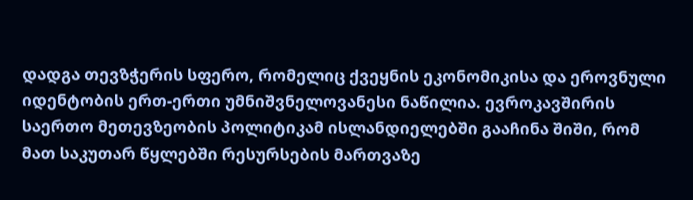დადგა თევზჭერის სფერო, რომელიც ქვეყნის ეკონომიკისა და ეროვნული იდენტობის ერთ-ერთი უმნიშვნელოვანესი ნაწილია. ევროკავშირის საერთო მეთევზეობის პოლიტიკამ ისლანდიელებში გააჩინა შიში, რომ მათ საკუთარ წყლებში რესურსების მართვაზე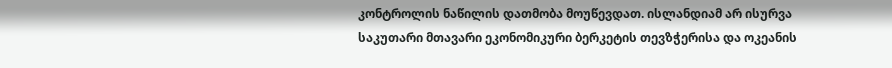კონტროლის ნაწილის დათმობა მოუწევდათ. ისლანდიამ არ ისურვა საკუთარი მთავარი ეკონომიკური ბერკეტის თევზჭერისა და ოკეანის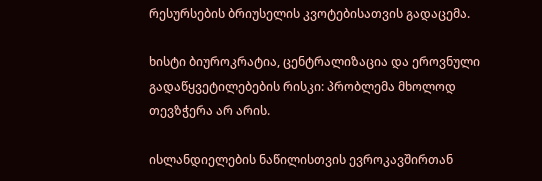რესურსების ბრიუსელის კვოტებისათვის გადაცემა.

ხისტი ბიუროკრატია, ცენტრალიზაცია და ეროვნული გადაწყვეტილებების რისკი: პრობლემა მხოლოდ თევზჭერა არ არის.

ისლანდიელების ნაწილისთვის ევროკავშირთან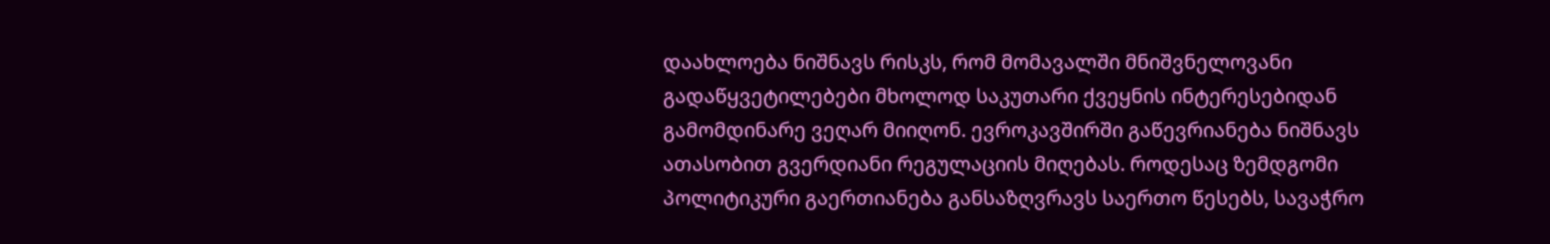დაახლოება ნიშნავს რისკს, რომ მომავალში მნიშვნელოვანი გადაწყვეტილებები მხოლოდ საკუთარი ქვეყნის ინტერესებიდან გამომდინარე ვეღარ მიიღონ. ევროკავშირში გაწევრიანება ნიშნავს ათასობით გვერდიანი რეგულაციის მიღებას. როდესაც ზემდგომი პოლიტიკური გაერთიანება განსაზღვრავს საერთო წესებს, სავაჭრო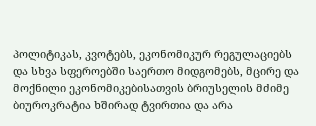პოლიტიკას, კვოტებს, ეკონომიკურ რეგულაციებს და სხვა სფეროებში საერთო მიდგომებს, მცირე და მოქნილი ეკონომიკებისათვის ბრიუსელის მძიმე ბიუროკრატია ხშირად ტვირთია და არა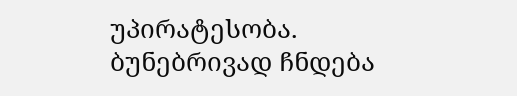უპირატესობა. ბუნებრივად ჩნდება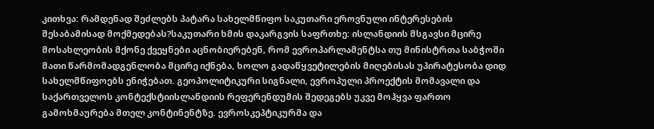კითხვა: რამდენად შეძლებს პატარა სახელმწიფო საკუთარი ეროვნული ინტერესების შესაბამისად მოქმედებას?საკუთარი ხმის დაკარგვის საფრთხე: ისლანდიის მსგავსი მცირე მოსახლეობის მქონე ქვეყნები აცნობიერებენ, რომ ევროპარლამენტსა თუ მინისტრთა საბჭოში მათი წარმომადგენლობა მცირე იქნება, ხოლო გადაწყვეტილების მიღებისას უპირატესობა დიდ სახელმწიფოებს ენიჭებათ. გეოპოლიტიკური სიგნალი, ევროპული პროექტის მომავალი და საქართველოს კონტექსტიისლანდიის რეფერენდუმის შედეგებს უკვე მოჰყვა ფართო გამოხმაურება მთელ კონტინენტზე. ევროსკეპტიკურმა და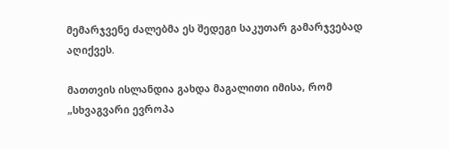მემარჯვენე ძალებმა ეს შედეგი საკუთარ გამარჯვებად აღიქვეს.

მათთვის ისლანდია გახდა მაგალითი იმისა, რომ „სხვაგვარი ევროპა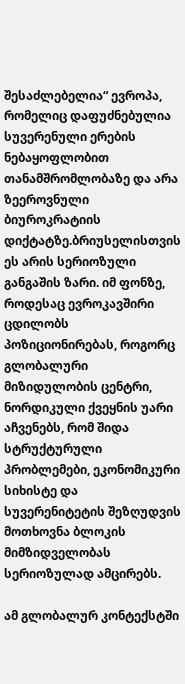შესაძლებელია“ ევროპა, რომელიც დაფუძნებულია სუვერენული ერების ნებაყოფლობით თანამშრომლობაზე და არა ზეეროვნული ბიუროკრატიის დიქტატზე.ბრიუსელისთვის ეს არის სერიოზული განგაშის ზარი. იმ ფონზე, როდესაც ევროკავშირი ცდილობს პოზიციონირებას, როგორც გლობალური მიზიდულობის ცენტრი, ნორდიკული ქვეყნის უარი აჩვენებს, რომ შიდა სტრუქტურული პრობლემები, ეკონომიკური სიხისტე და სუვერენიტეტის შეზღუდვის მოთხოვნა ბლოკის მიმზიდველობას სერიოზულად ამცირებს.

ამ გლობალურ კონტექსტში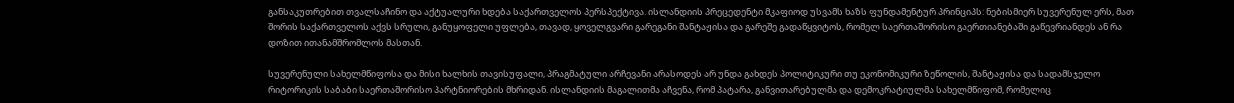განსაკუთრებით თვალსაჩინო და აქტუალური ხდება საქართველოს პერსპექტივა. ისლანდიის პრეცედენტი მკაფიოდ უსვამს ხაზს ფუნდამენტურ პრინციპს: ნებისმიერ სუვერენულ ერს, მათ შორის საქართველოს აქვს სრული, განუყოფელი უფლება, თავად, ყოველგვარი გარეგანი შანტაჟისა და გარეშე გადაწყვიტოს, რომელ საერთაშორისო გაერთიანებაში გაწევრიანდეს ან რა დოზით ითანამშრომლოს მასთან.

სუვერენული სახელმწიფოსა და მისი ხალხის თავისუფალი, პრაგმატული არჩევანი არასოდეს არ უნდა გახდეს პოლიტიკური თუ ეკონომიკური ზეწოლის, შანტაჟისა და სადამსჯელო რიტორიკის საბაბი საერთაშორისო პარტნიორების მხრიდან. ისლანდიის მაგალითმა აჩვენა, რომ პატარა, განვითარებულმა და დემოკრატიულმა სახელმწიფომ, რომელიც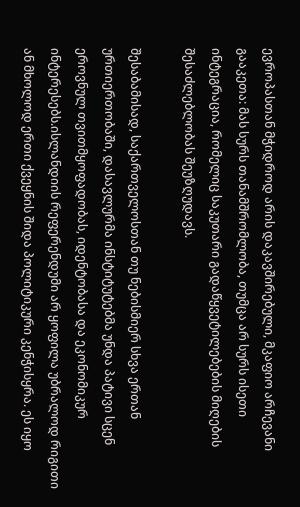ევროპასთან მჭიდროდ არის დაკავშირებული, მკაფიო არჩევანი გააკეთა: მას სურს თანამშრომლობა, თუმცა არ სურს ისეთი ინტეგრაცია, რომელიც საკუთარი გადაწყვეტილებების მიღების შესაძლებლობას შეუზღუდავს.

შესაბამისად, საქართველოსთან თუ ნებისმიერ სხვა ერთან ურთიერთობაში, დასავლურმა ინსტიტუტებმა უნდა პატივი სცენ ეროვნულ თვითმყოფადობას, იდენტობასა და ეკონომიკურ ინტერესებს.ისლანდიის რეფერენდუმი არ ყოფილა უბრალოდ რიგითი ან მხოლოდ ერთი ქვეყნის შიდა პოლიტიკური კენჭისყრა. ეს იყო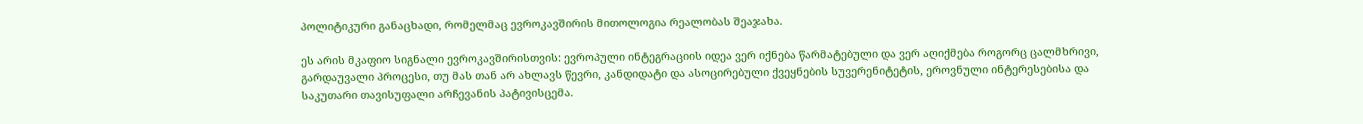პოლიტიკური განაცხადი, რომელმაც ევროკავშირის მითოლოგია რეალობას შეაჯახა.

ეს არის მკაფიო სიგნალი ევროკავშირისთვის: ევროპული ინტეგრაციის იდეა ვერ იქნება წარმატებული და ვერ აღიქმება როგორც ცალმხრივი, გარდაუვალი პროცესი, თუ მას თან არ ახლავს წევრი, კანდიდატი და ასოცირებული ქვეყნების სუვერენიტეტის, ეროვნული ინტერესებისა და საკუთარი თავისუფალი არჩევანის პატივისცემა.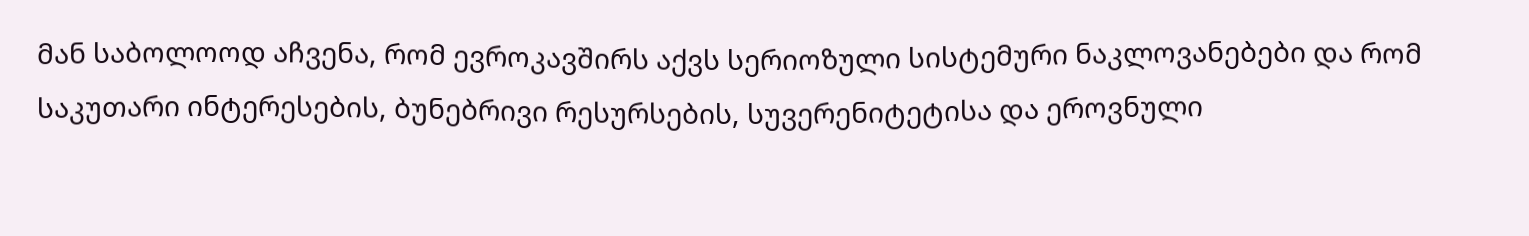მან საბოლოოდ აჩვენა, რომ ევროკავშირს აქვს სერიოზული სისტემური ნაკლოვანებები და რომ საკუთარი ინტერესების, ბუნებრივი რესურსების, სუვერენიტეტისა და ეროვნული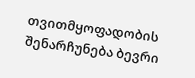თვითმყოფადობის შენარჩუნება ბევრი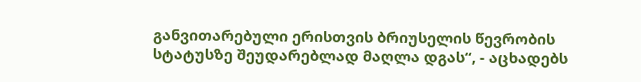განვითარებული ერისთვის ბრიუსელის წევრობის სტატუსზე შეუდარებლად მაღლა დგას“, - აცხადებს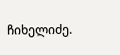ჩიხელიძე.